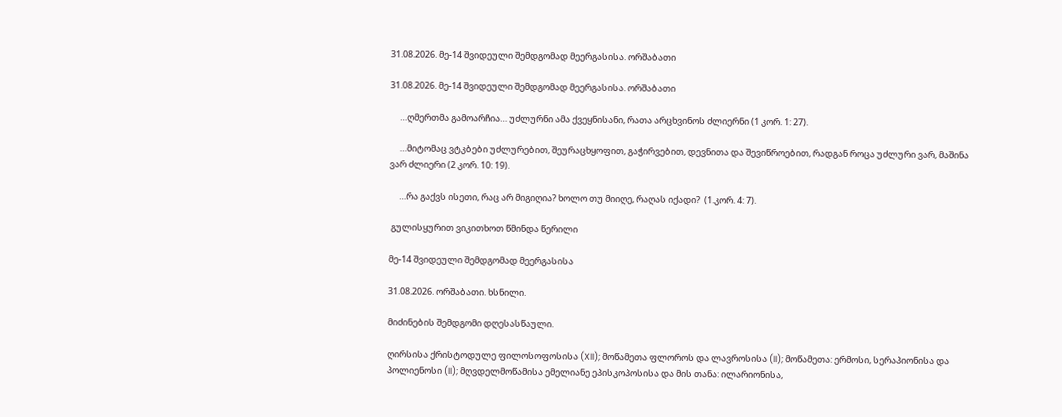31.08.2026. მე-14 შვიდეული შემდგომად მეერგასისა. ორშაბათი

31.08.2026. მე-14 შვიდეული შემდგომად მეერგასისა. ორშაბათი

     …ღმერთმა გამოარჩია… უძლურნი ამა ქვეყნისანი, რათა არცხვინოს ძლიერნი (1 კორ. 1: 27).

     …მიტომაც ვტკბები უძლურებით, შეურაცხყოფით, გაჭირვებით, დევნითა და შევიწროებით, რადგან როცა უძლური ვარ, მაშინა ვარ ძლიერი (2 კორ. 10: 19).

     …რა გაქვს ისეთი, რაც არ მიგიღია? ხოლო თუ მიიღე, რაღას იქადი?  (1.კორ. 4: 7).

 გულისყურით ვიკითხოთ წმინდა წერილი

მე-14 შვიდეული შემდგომად მეერგასისა

31.08.2026. ორშაბათი. ხსნილი.

მიძინების შემდგომი დღესასწაული.

ღირსისა ქრისტოდულე ფილოსოფოსისა (XII); მოწამეთა ფლოროს და ლავროსისა (II); მოწამეთა: ერმოსი, სერაპიონისა და პოლიენოსი (II); მღვდელმოწამისა ემელიანე ეპისკოპოსისა და მის თანა: ილარიონისა,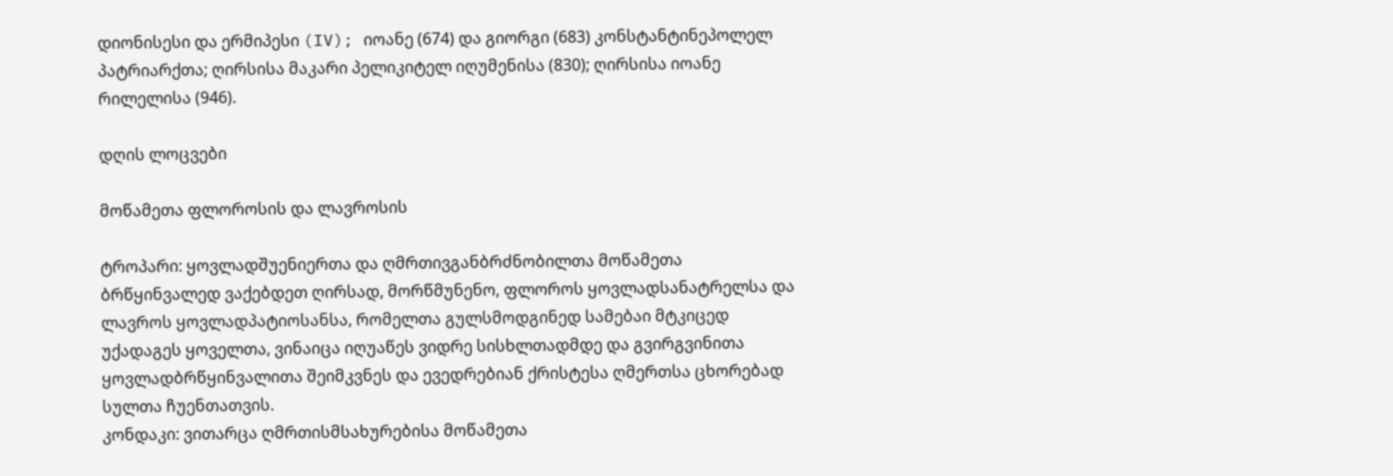დიონისესი და ერმიპესი (IV); იოანე (674) და გიორგი (683) კონსტანტინეპოლელ პატრიარქთა; ღირსისა მაკარი პელიკიტელ იღუმენისა (830); ღირსისა იოანე რილელისა (946).

დღის ლოცვები

მოწამეთა ფლოროსის და ლავროსის

ტროპარი: ყოვლადშუენიერთა და ღმრთივგანბრძნობილთა მოწამეთა ბრწყინვალედ ვაქებდეთ ღირსად, მორწმუნენო, ფლოროს ყოვლადსანატრელსა და ლავროს ყოვლადპატიოსანსა, რომელთა გულსმოდგინედ სამებაი მტკიცედ უქადაგეს ყოველთა, ვინაიცა იღუაწეს ვიდრე სისხლთადმდე და გვირგვინითა ყოვლადბრწყინვალითა შეიმკვნეს და ევედრებიან ქრისტესა ღმერთსა ცხორებად სულთა ჩუენთათვის.
კონდაკი: ვითარცა ღმრთისმსახურებისა მოწამეთა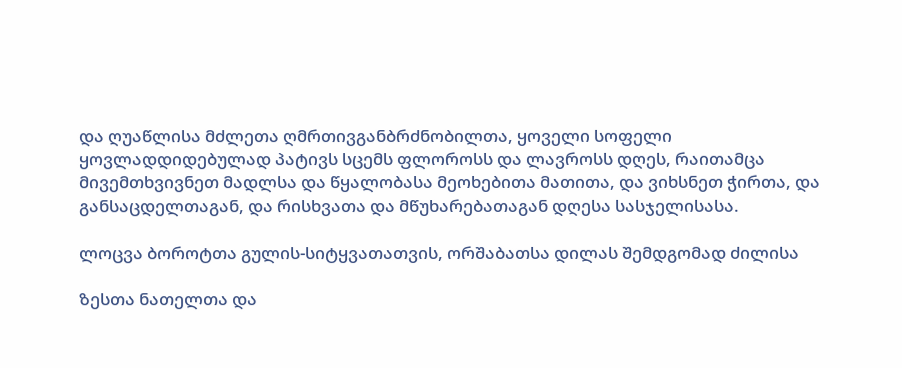და ღუაწლისა მძლეთა ღმრთივგანბრძნობილთა, ყოველი სოფელი ყოვლადდიდებულად პატივს სცემს ფლოროსს და ლავროსს დღეს, რაითამცა მივემთხვივნეთ მადლსა და წყალობასა მეოხებითა მათითა, და ვიხსნეთ ჭირთა, და განსაცდელთაგან, და რისხვათა და მწუხარებათაგან დღესა სასჯელისასა.

ლოცვა ბოროტთა გულის-სიტყვათათვის, ორშაბათსა დილას შემდგომად ძილისა

ზესთა ნათელთა და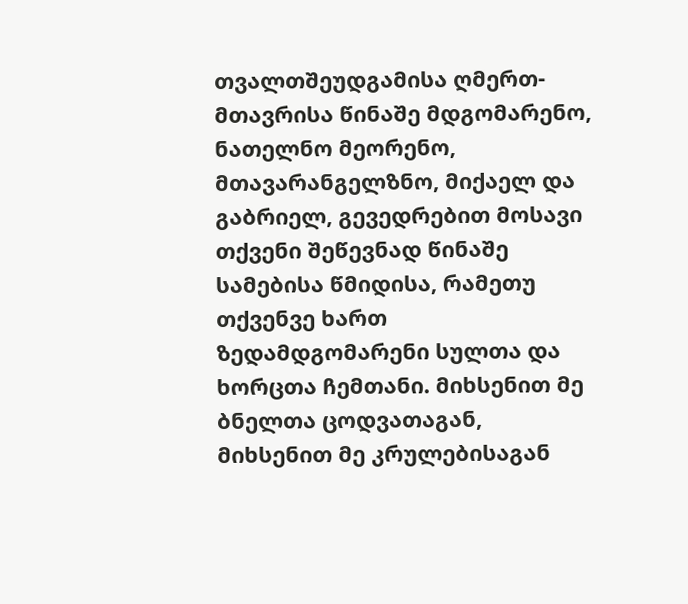თვალთშეუდგამისა ღმერთ-მთავრისა წინაშე მდგომარენო, ნათელნო მეორენო, მთავარანგელზნო, მიქაელ და გაბრიელ, გევედრებით მოსავი თქვენი შეწევნად წინაშე სამებისა წმიდისა, რამეთუ თქვენვე ხართ ზედამდგომარენი სულთა და ხორცთა ჩემთანი. მიხსენით მე ბნელთა ცოდვათაგან, მიხსენით მე კრულებისაგან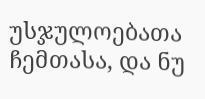უსჯულოებათა ჩემთასა, და ნუ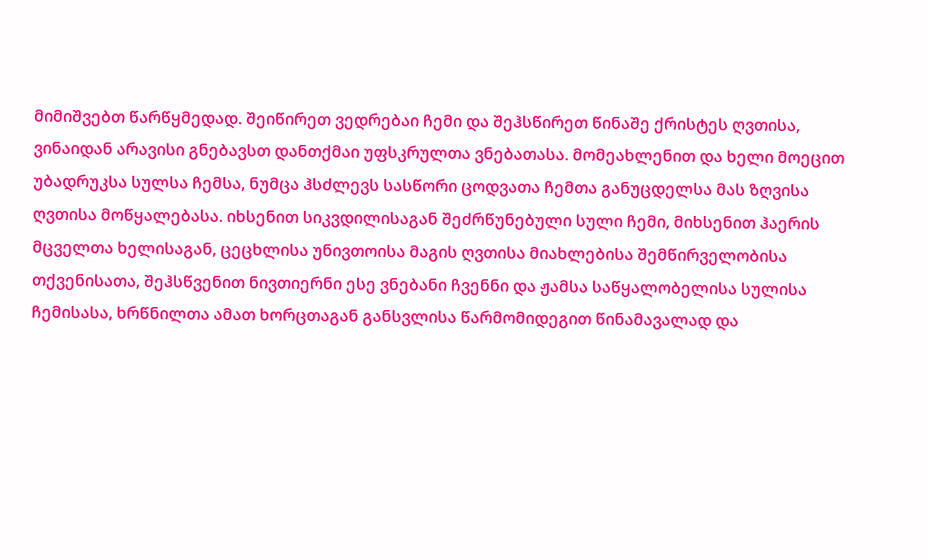მიმიშვებთ წარწყმედად. შეიწირეთ ვედრებაი ჩემი და შეჰსწირეთ წინაშე ქრისტეს ღვთისა, ვინაიდან არავისი გნებავსთ დანთქმაი უფსკრულთა ვნებათასა. მომეახლენით და ხელი მოეცით უბადრუკსა სულსა ჩემსა, ნუმცა ჰსძლევს სასწორი ცოდვათა ჩემთა განუცდელსა მას ზღვისა ღვთისა მოწყალებასა. იხსენით სიკვდილისაგან შეძრწუნებული სული ჩემი, მიხსენით ჰაერის მცველთა ხელისაგან, ცეცხლისა უნივთოისა მაგის ღვთისა მიახლებისა შემწირველობისა თქვენისათა, შეჰსწვენით ნივთიერნი ესე ვნებანი ჩვენნი და ჟამსა საწყალობელისა სულისა ჩემისასა, ხრწნილთა ამათ ხორცთაგან განსვლისა წარმომიდეგით წინამავალად და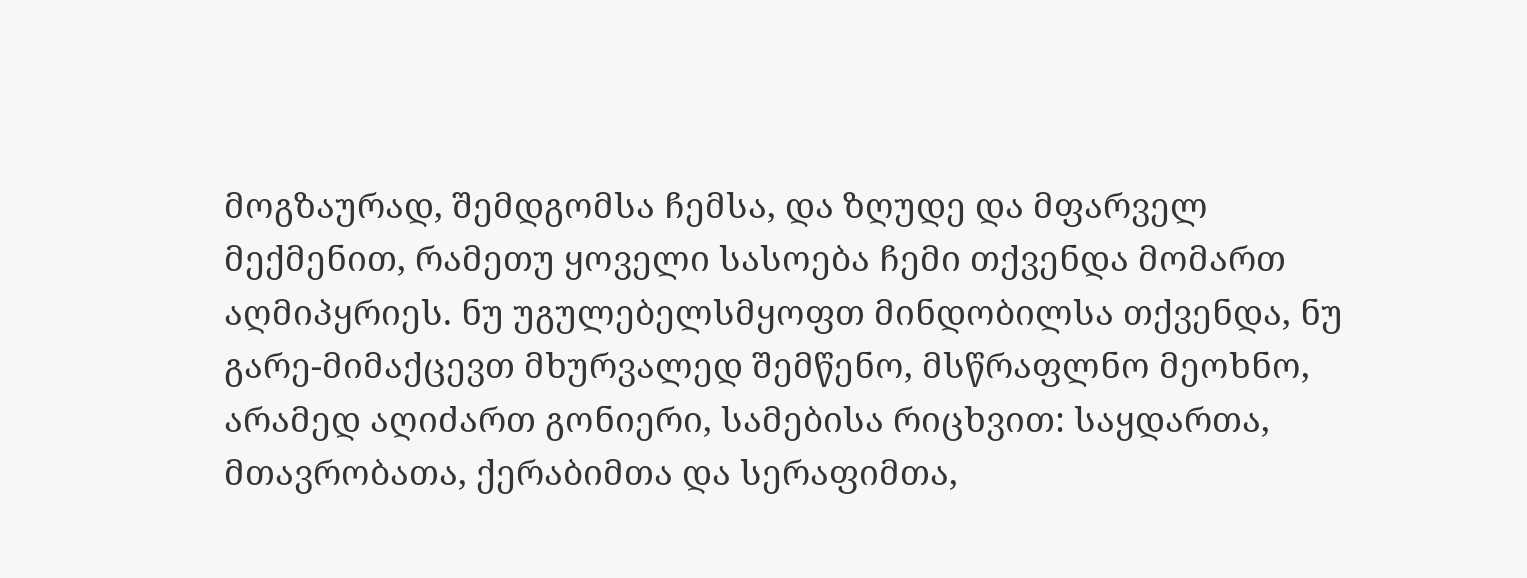მოგზაურად, შემდგომსა ჩემსა, და ზღუდე და მფარველ მექმენით, რამეთუ ყოველი სასოება ჩემი თქვენდა მომართ აღმიპყრიეს. ნუ უგულებელსმყოფთ მინდობილსა თქვენდა, ნუ გარე-მიმაქცევთ მხურვალედ შემწენო, მსწრაფლნო მეოხნო, არამედ აღიძართ გონიერი, სამებისა რიცხვით: საყდართა, მთავრობათა, ქერაბიმთა და სერაფიმთა,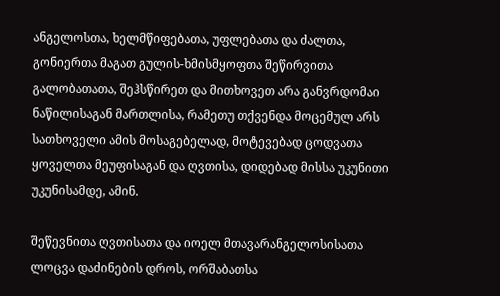ანგელოსთა, ხელმწიფებათა, უფლებათა და ძალთა, გონიერთა მაგათ გულის-ხმისმყოფთა შეწირვითა გალობათათა, შეჰსწირეთ და მითხოვეთ არა განვრდომაი ნაწილისაგან მართლისა, რამეთუ თქვენდა მოცემულ არს სათხოველი ამის მოსაგებელად, მოტევებად ცოდვათა ყოველთა მეუფისაგან და ღვთისა, დიდებად მისსა უკუნითი უკუნისამდე, ამინ.

შეწევნითა ღვთისათა და იოელ მთავარანგელოსისათა ლოცვა დაძინების დროს, ორშაბათსა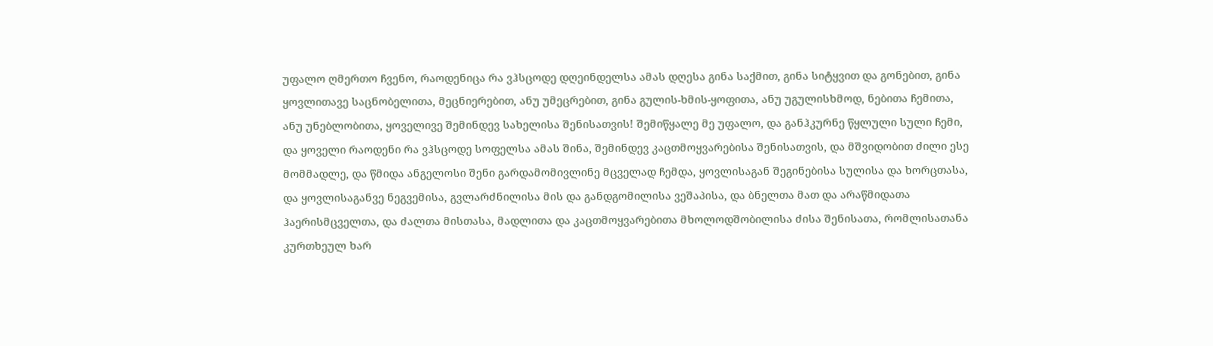უფალო ღმერთო ჩვენო, რაოდენიცა რა ვჰსცოდე დღეინდელსა ამას დღესა გინა საქმით, გინა სიტყვით და გონებით, გინა ყოვლითავე საცნობელითა, მეცნიერებით, ანუ უმეცრებით, გინა გულის-ხმის-ყოფითა, ანუ უგულისხმოდ, ნებითა ჩემითა, ანუ უნებლობითა, ყოველივე შემინდევ სახელისა შენისათვის! შემიწყალე მე უფალო, და განჰკურნე წყლული სული ჩემი, და ყოველი რაოდენი რა ვჰსცოდე სოფელსა ამას შინა, შემინდევ კაცთმოყვარებისა შენისათვის, და მშვიდობით ძილი ესე მომმადლე, და წმიდა ანგელოსი შენი გარდამომივლინე მცველად ჩემდა, ყოვლისაგან შეგინებისა სულისა და ხორცთასა, და ყოვლისაგანვე ნეგვემისა, გვლარძნილისა მის და განდგომილისა ვეშაპისა, და ბნელთა მათ და არაწმიდათა ჰაერისმცველთა, და ძალთა მისთასა, მადლითა და კაცთმოყვარებითა მხოლოდშობილისა ძისა შენისათა, რომლისათანა კურთხეულ ხარ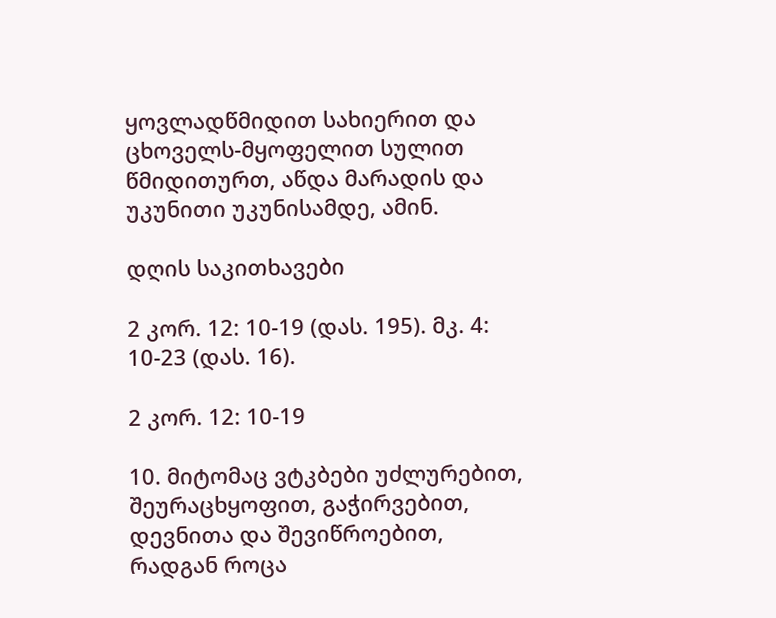ყოვლადწმიდით სახიერით და ცხოველს-მყოფელით სულით წმიდითურთ, აწდა მარადის და უკუნითი უკუნისამდე, ამინ.

დღის საკითხავები

2 კორ. 12: 10-19 (დას. 195). მკ. 4: 10-23 (დას. 16).

2 კორ. 12: 10-19

10. მიტომაც ვტკბები უძლურებით, შეურაცხყოფით, გაჭირვებით, დევნითა და შევიწროებით, რადგან როცა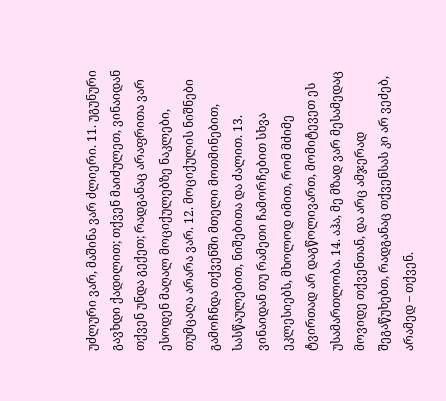უძლური ვარ, მაშინა ვარ ძლიერი. 11. უგუნური გავხდი ქადილით; თქვენ მაიძულეთ, ვინაიდან თქვენ უნდა გექეთ; რადგანაც არაფრითა ვარ ესოდენ მაღალ მოციქულებზე ნაკლები, თუმცაღა არარა ვარ. 12. მოციქულის ნიშნები გამოჩნდა თქვენში მთელი მოთმინებით, სასწაულებით, ნიშებითა და ძალით. 13. ვინაიდან თუ რამეთი ჩამორჩებით სხვა ეკლესიებს, მხოლოდ იმით, რომ მძიმე ტვირთად არ დაგწოლივართ, მომიტევეთ ეს უსამართლობა. 14. აჰა, მე მზად ვარ მესამედაც მოვიდე თქვენთან, და არც ამჯერად შეგაწუხებთ, რადგანაც თქვენსას კი არ ვეძებ, არამედ – თქვენ.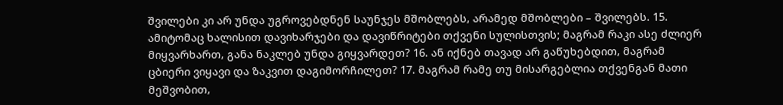შვილები კი არ უნდა უგროვებდნენ საუნჯეს მშობლებს, არამედ მშობლები – შვილებს. 15. ამიტომაც ხალისით დავიხარჯები და დავიწრიტები თქვენი სულისთვის; მაგრამ რაკი ასე ძლიერ მიყვარხართ, განა ნაკლებ უნდა გიყვარდეთ? 16. ან იქნებ თავად არ გაწუხებდით, მაგრამ ცბიერი ვიყავი და ზაკვით დაგიმორჩილეთ? 17. მაგრამ რამე თუ მისარგებლია თქვენგან მათი მეშვობით,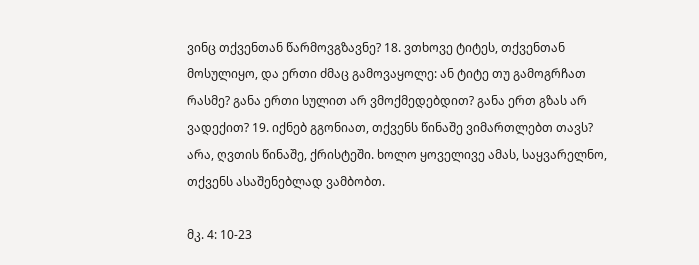ვინც თქვენთან წარმოვგზავნე? 18. ვთხოვე ტიტეს, თქვენთან მოსულიყო, და ერთი ძმაც გამოვაყოლე: ან ტიტე თუ გამოგრჩათ რასმე? განა ერთი სულით არ ვმოქმედებდით? განა ერთ გზას არ ვადექით? 19. იქნებ გგონიათ, თქვენს წინაშე ვიმართლებთ თავს? არა, ღვთის წინაშე, ქრისტეში. ხოლო ყოველივე ამას, საყვარელნო, თქვენს ასაშენებლად ვამბობთ.

მკ. 4: 10-23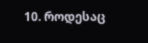10. როდესაც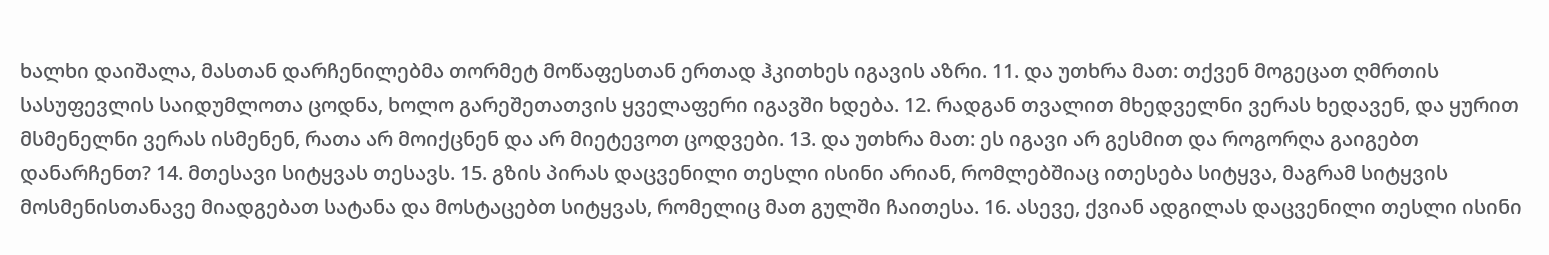ხალხი დაიშალა, მასთან დარჩენილებმა თორმეტ მოწაფესთან ერთად ჰკითხეს იგავის აზრი. 11. და უთხრა მათ: თქვენ მოგეცათ ღმრთის სასუფევლის საიდუმლოთა ცოდნა, ხოლო გარეშეთათვის ყველაფერი იგავში ხდება. 12. რადგან თვალით მხედველნი ვერას ხედავენ, და ყურით მსმენელნი ვერას ისმენენ, რათა არ მოიქცნენ და არ მიეტევოთ ცოდვები. 13. და უთხრა მათ: ეს იგავი არ გესმით და როგორღა გაიგებთ დანარჩენთ? 14. მთესავი სიტყვას თესავს. 15. გზის პირას დაცვენილი თესლი ისინი არიან, რომლებშიაც ითესება სიტყვა, მაგრამ სიტყვის მოსმენისთანავე მიადგებათ სატანა და მოსტაცებთ სიტყვას, რომელიც მათ გულში ჩაითესა. 16. ასევე, ქვიან ადგილას დაცვენილი თესლი ისინი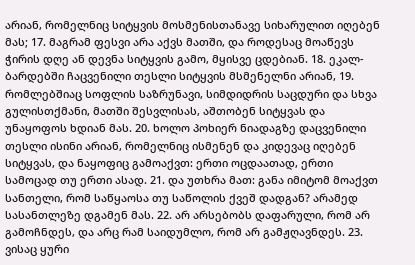არიან, რომელნიც სიტყვის მოსმენისთანავე სიხარულით იღებენ მას; 17. მაგრამ ფესვი არა აქვს მათში, და როდესაც მოაწევს ჭირის დღე ან დევნა სიტყვის გამო, მყისვე ცდებიან. 18. ეკალ-ბარდებში ჩაცვენილი თესლი სიტყვის მსმენელნი არიან, 19. რომლებშიაც სოფლის საზრუნავი, სიმდიდრის საცდური და სხვა გულისთქმანი, მათში შესვლისას, აშთობენ სიტყვას და უნაყოფოს ხდიან მას. 20. ხოლო პოხიერ ნიადაგზე დაცვენილი თესლი ისინი არიან, რომელნიც ისმენენ და კიდევაც იღებენ სიტყვას, და ნაყოფიც გამოაქვთ: ერთი ოცდაათად, ერთი სამოცად თუ ერთი ასად. 21. და უთხრა მათ: განა იმიტომ მოაქვთ სანთელი, რომ საწყაოსა თუ საწოლის ქვეშ დადგან? არამედ სასანთლეზე დგამენ მას. 22. არ არსებობს დაფარული, რომ არ გამოჩნდეს, და არც რამ საიდუმლო, რომ არ გამჟღავნდეს. 23. ვისაც ყური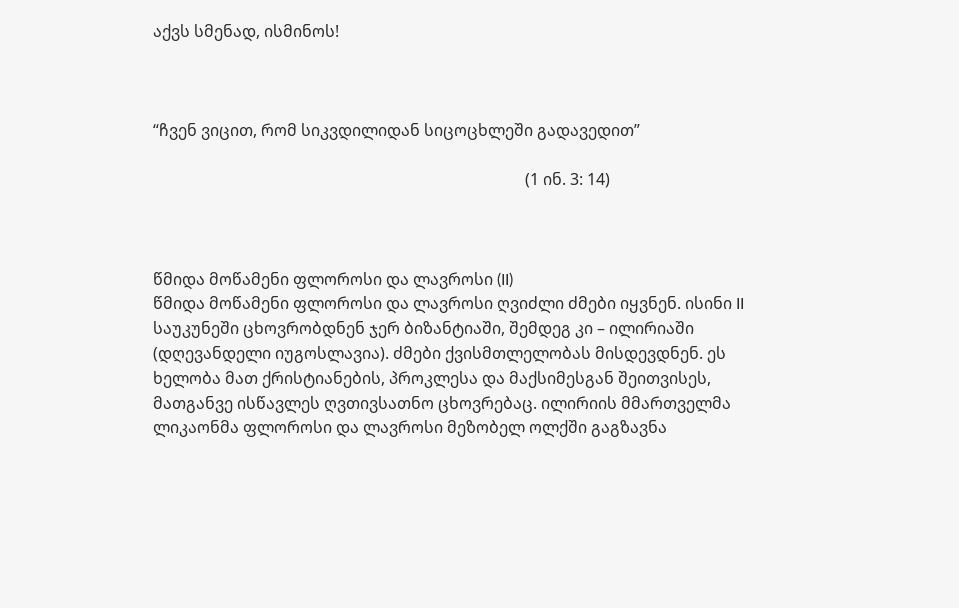აქვს სმენად, ისმინოს!



“ჩვენ ვიცით, რომ სიკვდილიდან სიცოცხლეში გადავედით”

                                                                                             (1 ინ. 3: 14)



წმიდა მოწამენი ფლოროსი და ლავროსი (II)
წმიდა მოწამენი ფლოროსი და ლავროსი ღვიძლი ძმები იყვნენ. ისინი II საუკუნეში ცხოვრობდნენ ჯერ ბიზანტიაში, შემდეგ კი – ილირიაში (დღევანდელი იუგოსლავია). ძმები ქვისმთლელობას მისდევდნენ. ეს ხელობა მათ ქრისტიანების, პროკლესა და მაქსიმესგან შეითვისეს, მათგანვე ისწავლეს ღვთივსათნო ცხოვრებაც. ილირიის მმართველმა ლიკაონმა ფლოროსი და ლავროსი მეზობელ ოლქში გაგზავნა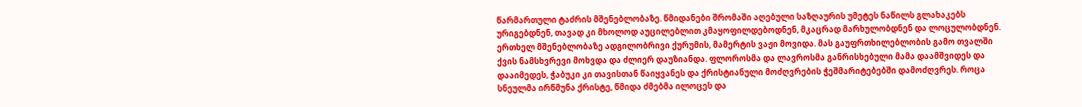წარმართული ტაძრის მშენებლობაზე. წმიდანები შრომაში აღებული საზღაურის უმეტეს ნაწილს გლახაკებს ურიგებდნენ, თავად კი მხოლოდ აუცილებლით კმაყოფილდებოდნენ, მკაცრად მარხულობდნენ და ლოცულობდნენ. ერთხელ მშენებლობაზე ადგილობრივი ქურუმის, მამერტის ვაჟი მოვიდა. მას გაუფრთხილებლობის გამო თვალში ქვის ნამსხვრევი მოხვდა და ძლიერ დაუზიანდა. ფლოროსმა და ლავროსმა განრისხებული მამა დაამშვიდეს და დააიმედეს, ჭაბუკი კი თავისთან წაიყვანეს და ქრისტიანული მოძღვრების ჭეშმარიტებებში დამოძღვრეს. როცა სნეულმა ირწმუნა ქრისტე, წმიდა ძმებმა ილოცეს და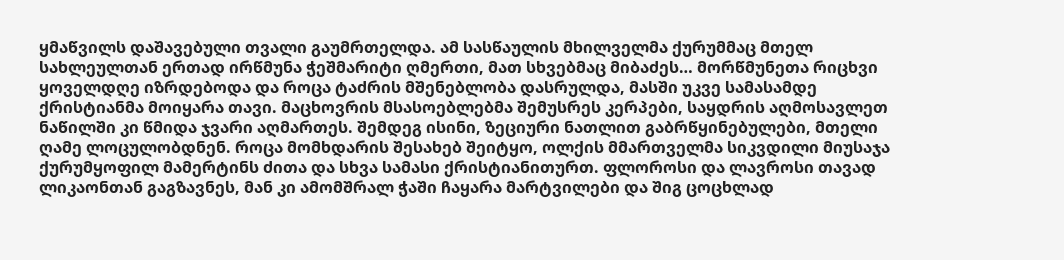ყმაწვილს დაშავებული თვალი გაუმრთელდა. ამ სასწაულის მხილველმა ქურუმმაც მთელ სახლეულთან ერთად ირწმუნა ჭეშმარიტი ღმერთი, მათ სხვებმაც მიბაძეს… მორწმუნეთა რიცხვი ყოველდღე იზრდებოდა და როცა ტაძრის მშენებლობა დასრულდა, მასში უკვე სამასამდე ქრისტიანმა მოიყარა თავი. მაცხოვრის მსასოებლებმა შემუსრეს კერპები, საყდრის აღმოსავლეთ ნაწილში კი წმიდა ჯვარი აღმართეს. შემდეგ ისინი, ზეციური ნათლით გაბრწყინებულები, მთელი ღამე ლოცულობდნენ. როცა მომხდარის შესახებ შეიტყო, ოლქის მმართველმა სიკვდილი მიუსაჯა ქურუმყოფილ მამერტინს ძითა და სხვა სამასი ქრისტიანითურთ. ფლოროსი და ლავროსი თავად ლიკაონთან გაგზავნეს, მან კი ამომშრალ ჭაში ჩაყარა მარტვილები და შიგ ცოცხლად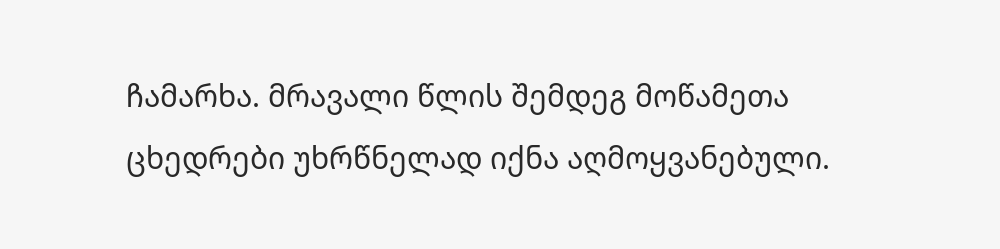ჩამარხა. მრავალი წლის შემდეგ მოწამეთა ცხედრები უხრწნელად იქნა აღმოყვანებული.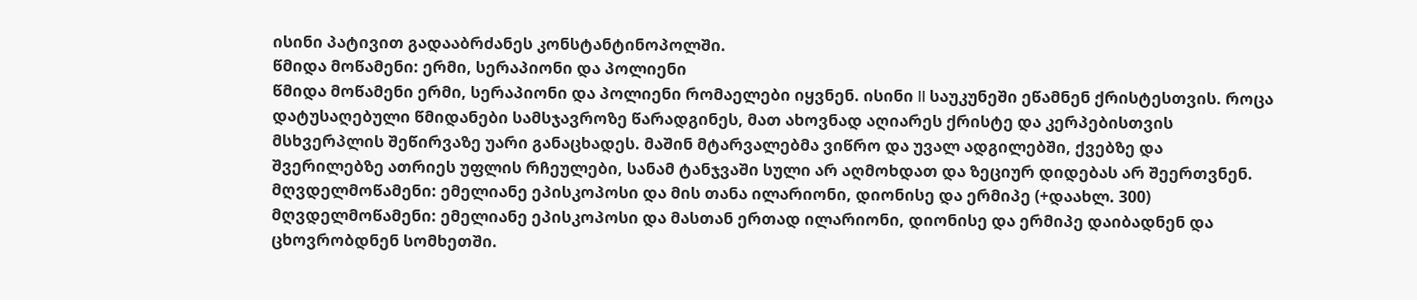ისინი პატივით გადააბრძანეს კონსტანტინოპოლში.
წმიდა მოწამენი: ერმი, სერაპიონი და პოლიენი
წმიდა მოწამენი ერმი, სერაპიონი და პოლიენი რომაელები იყვნენ. ისინი II საუკუნეში ეწამნენ ქრისტესთვის. როცა დატუსაღებული წმიდანები სამსჯავროზე წარადგინეს, მათ ახოვნად აღიარეს ქრისტე და კერპებისთვის მსხვერპლის შეწირვაზე უარი განაცხადეს. მაშინ მტარვალებმა ვიწრო და უვალ ადგილებში, ქვებზე და შვერილებზე ათრიეს უფლის რჩეულები, სანამ ტანჯვაში სული არ აღმოხდათ და ზეციურ დიდებას არ შეერთვნენ.
მღვდელმოწამენი: ემელიანე ეპისკოპოსი და მის თანა ილარიონი, დიონისე და ერმიპე (+დაახლ. 300)
მღვდელმოწამენი: ემელიანე ეპისკოპოსი და მასთან ერთად ილარიონი, დიონისე და ერმიპე დაიბადნენ და ცხოვრობდნენ სომხეთში.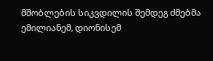მშობლების სიკვდილის შემდეგ ძმებმა ემილიანემ, დიონისემ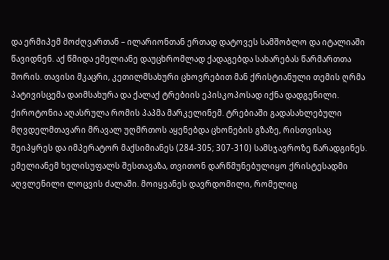და ერმიპემ მოძღვართან – ილარიონთან ერთად დატოვეს სამშობლო და იტალიაში წავიდნენ. აქ წმიდა ემელიანე დაუცხრომლად ქადაგებდა სახარებას წარმართთა შორის. თავისი მკაცრი, კეთილმსახური ცხოვრებით მან ქრისტიანული თემის ღრმა პატივისცემა დაიმსახურა და ქალაქ ტრებიის ეპისკოპოსად იქნა დადგენილი. ქიროტონია აღასრულა რომის პაპმა მარკელინემ. ტრებიაში გადასახლებული მღვდელმთავარი მრავალ უღმრთოს აყენებდა ცხონების გზაზე, რისთვისაც შეიპყრეს და იმპერატორ მაქსიმიანეს (284-305; 307-310) სამსჯავროზე წარადგინეს. ემელიანემ ხელისუფალს შესთავაზა, თვითონ დარწმუნებულიყო ქრისტესადმი აღვლენილი ლოცვის ძალაში. მოიყვანეს დავრდომილი, რომელიც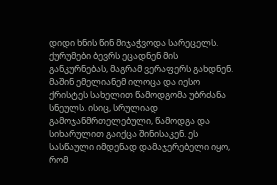დიდი ხნის წინ მიჯაჭვოდა სარეცელს. ქურუმები ბევრს ეცადნენ მის განკურნებას, მაგრამ ვერაფერს გახდნენ. მაშინ ემელიანემ ილოცა და იესო ქრისტეს სახელით წამოდგომა უბრძანა სნეულს. ისიც, სრულიად გამოჯანმრთელებული, წამოდგა და სიხარულით გაიქცა შინისაკენ. ეს სასწაული იმდენად დამაჯერებელი იყო, რომ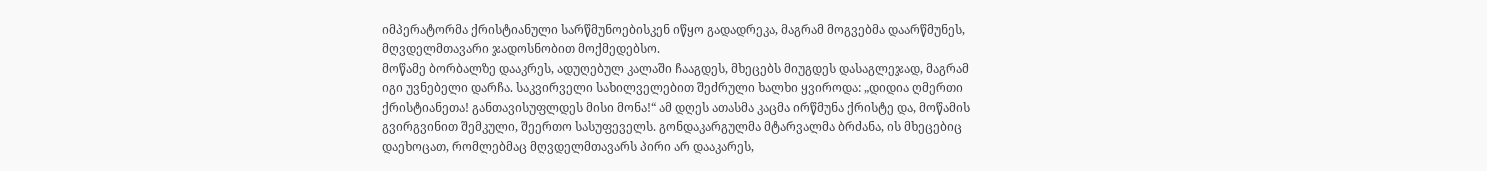იმპერატორმა ქრისტიანული სარწმუნოებისკენ იწყო გადადრეკა, მაგრამ მოგვებმა დაარწმუნეს, მღვდელმთავარი ჯადოსნობით მოქმედებსო.
მოწამე ბორბალზე დააკრეს, ადუღებულ კალაში ჩააგდეს, მხეცებს მიუგდეს დასაგლეჯად, მაგრამ იგი უვნებელი დარჩა. საკვირველი სახილველებით შეძრული ხალხი ყვიროდა: „დიდია ღმერთი ქრისტიანეთა! განთავისუფლდეს მისი მონა!“ ამ დღეს ათასმა კაცმა ირწმუნა ქრისტე და, მოწამის გვირგვინით შემკული, შეერთო სასუფეველს. გონდაკარგულმა მტარვალმა ბრძანა, ის მხეცებიც დაეხოცათ, რომლებმაც მღვდელმთავარს პირი არ დააკარეს,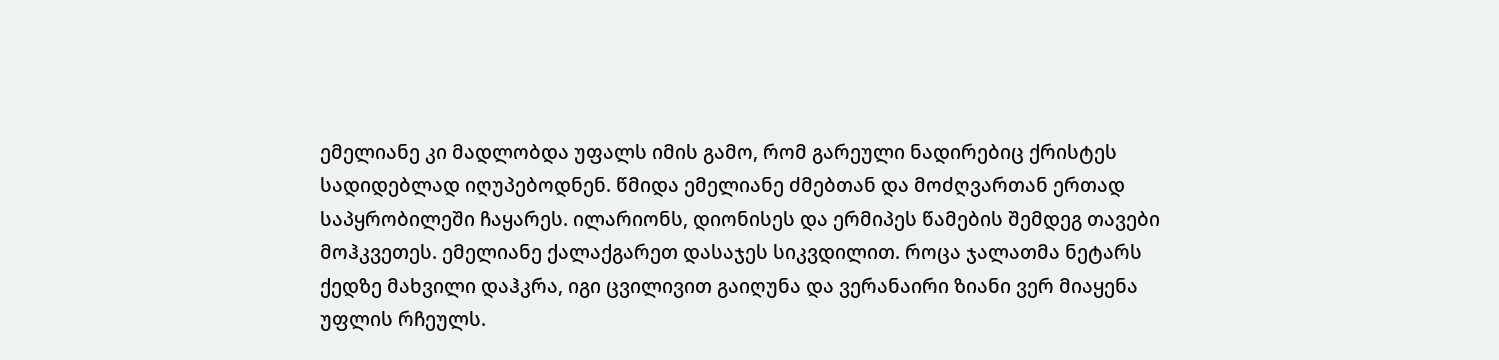ემელიანე კი მადლობდა უფალს იმის გამო, რომ გარეული ნადირებიც ქრისტეს სადიდებლად იღუპებოდნენ. წმიდა ემელიანე ძმებთან და მოძღვართან ერთად საპყრობილეში ჩაყარეს. ილარიონს, დიონისეს და ერმიპეს წამების შემდეგ თავები მოჰკვეთეს. ემელიანე ქალაქგარეთ დასაჯეს სიკვდილით. როცა ჯალათმა ნეტარს ქედზე მახვილი დაჰკრა, იგი ცვილივით გაიღუნა და ვერანაირი ზიანი ვერ მიაყენა უფლის რჩეულს.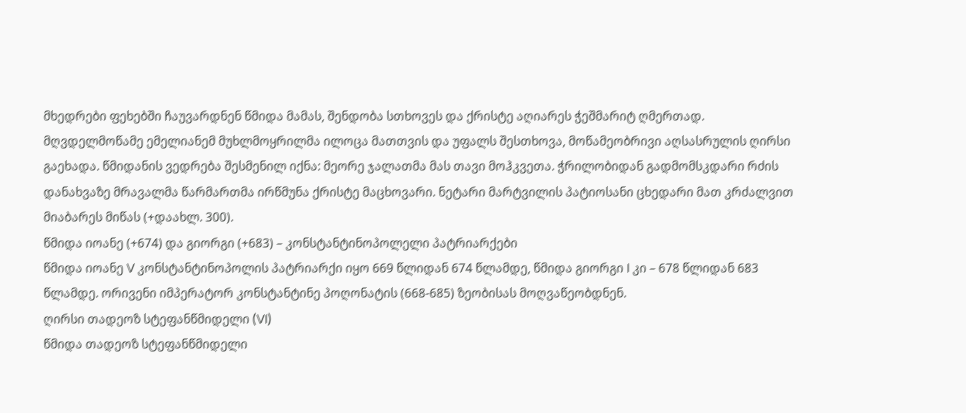მხედრები ფეხებში ჩაუვარდნენ წმიდა მამას, შენდობა სთხოვეს და ქრისტე აღიარეს ჭეშმარიტ ღმერთად. მღვდელმოწამე ემელიანემ მუხლმოყრილმა ილოცა მათთვის და უფალს შესთხოვა, მოწამეობრივი აღსასრულის ღირსი გაეხადა. წმიდანის ვედრება შესმენილ იქნა: მეორე ჯალათმა მას თავი მოჰკვეთა. ჭრილობიდან გადმომსკდარი რძის დანახვაზე მრავალმა წარმართმა ირწმუნა ქრისტე მაცხოვარი. ნეტარი მარტვილის პატიოსანი ცხედარი მათ კრძალვით მიაბარეს მიწას (+დაახლ. 300).
წმიდა იოანე (+674) და გიორგი (+683) – კონსტანტინოპოლელი პატრიარქები
წმიდა იოანე V კონსტანტინოპოლის პატრიარქი იყო 669 წლიდან 674 წლამდე, წმიდა გიორგი I კი – 678 წლიდან 683 წლამდე. ორივენი იმპერატორ კონსტანტინე პოღონატის (668-685) ზეობისას მოღვაწეობდნენ.
ღირსი თადეოზ სტეფანწმიდელი (VI)
წმიდა თადეოზ სტეფანწმიდელი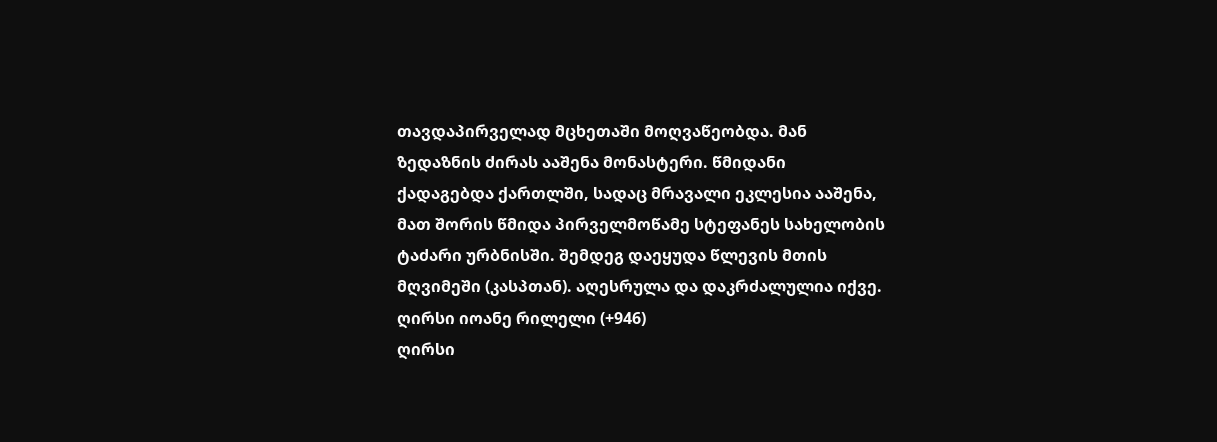თავდაპირველად მცხეთაში მოღვაწეობდა. მან ზედაზნის ძირას ააშენა მონასტერი. წმიდანი ქადაგებდა ქართლში, სადაც მრავალი ეკლესია ააშენა, მათ შორის წმიდა პირველმოწამე სტეფანეს სახელობის ტაძარი ურბნისში. შემდეგ დაეყუდა წლევის მთის მღვიმეში (კასპთან). აღესრულა და დაკრძალულია იქვე.
ღირსი იოანე რილელი (+946)
ღირსი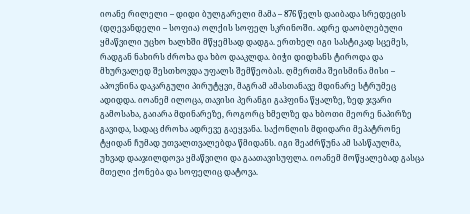იოანე რილელი – დიდი ბულგარელი მამა – 876 წელს დაიბადა სრედეცის (დღევანდელი – სოფია) ოლქის სოფელ სკრინოში. ადრე დაობლებული ყმაწვილი უცხო ხალხში მწყემსად დადგა. ერთხელ იგი სასტიკად სცემეს, რადგან ნახირს ძროხა და ხბო დააკლდა. ბიჭი დიდხანს ტიროდა და მხურვალედ შესთხოვდა უფალს შემწეობას. ღმერთმა შეისმინა მისი – აპოვნინა დაკარგული პირუტყვი, მაგრამ ამასთანავე მდინარე სტრუმეც ადიდდა. იოანემ ილოცა, თავისი პერანგი გაჰფინა წყალზე, ზედ ჯვარი გამოსახა, გაიარა მდინარეზე, როგორც ხმელზე და ხბოთი მეორე ნაპირზე გავიდა, სადაც ძროხა ადრევე გაეყვანა. საქონლის მდიდარი მეპატრონე ტყიდან ჩუმად უთვალთვალებდა წმიდანს. იგი შეაძრწუნა ამ სასწაულმა, უხვად დააჯილდოვა ყმაწვილი და გაათავისუფლა. იოანემ მოწყალებად გასცა მთელი ქონება და სოფელიც დატოვა.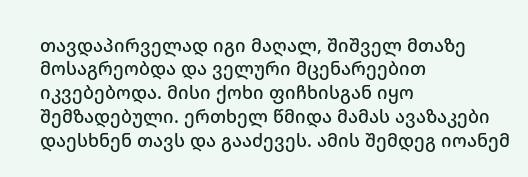თავდაპირველად იგი მაღალ, შიშველ მთაზე მოსაგრეობდა და ველური მცენარეებით იკვებებოდა. მისი ქოხი ფიჩხისგან იყო შემზადებული. ერთხელ წმიდა მამას ავაზაკები დაესხნენ თავს და გააძევეს. ამის შემდეგ იოანემ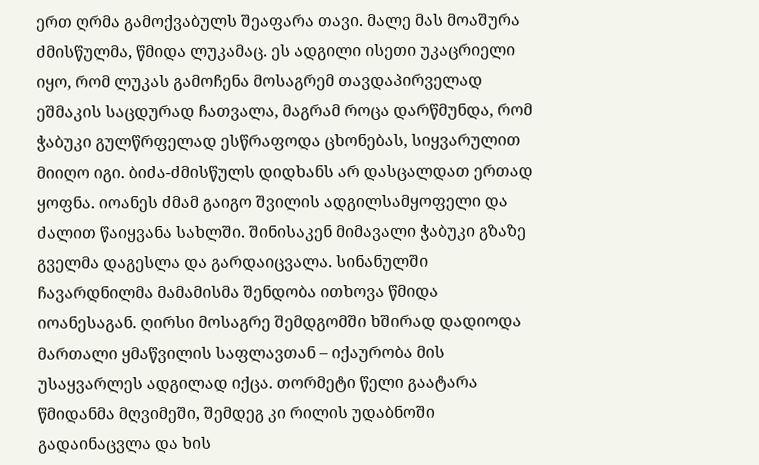ერთ ღრმა გამოქვაბულს შეაფარა თავი. მალე მას მოაშურა ძმისწულმა, წმიდა ლუკამაც. ეს ადგილი ისეთი უკაცრიელი იყო, რომ ლუკას გამოჩენა მოსაგრემ თავდაპირველად ეშმაკის საცდურად ჩათვალა, მაგრამ როცა დარწმუნდა, რომ ჭაბუკი გულწრფელად ესწრაფოდა ცხონებას, სიყვარულით მიიღო იგი. ბიძა-ძმისწულს დიდხანს არ დასცალდათ ერთად ყოფნა. იოანეს ძმამ გაიგო შვილის ადგილსამყოფელი და ძალით წაიყვანა სახლში. შინისაკენ მიმავალი ჭაბუკი გზაზე გველმა დაგესლა და გარდაიცვალა. სინანულში ჩავარდნილმა მამამისმა შენდობა ითხოვა წმიდა იოანესაგან. ღირსი მოსაგრე შემდგომში ხშირად დადიოდა მართალი ყმაწვილის საფლავთან – იქაურობა მის უსაყვარლეს ადგილად იქცა. თორმეტი წელი გაატარა წმიდანმა მღვიმეში, შემდეგ კი რილის უდაბნოში გადაინაცვლა და ხის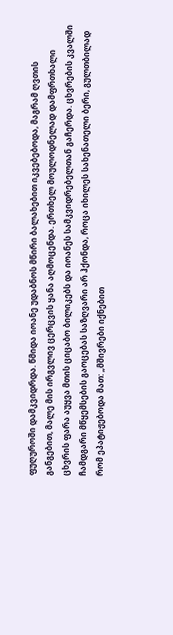ფუღუროში დამკვიდრდა. წმიდა იოანე უდაბნოს მწირი ბალახებით იკვებებოდა, მაგრამ ღვთის განგებით, მალე მის ირგვლივ ცერცვის ყანა აღმოცენდა. ერთხელ მოულოდნელად დამფრთხალი ცხვრის ფარა აუყვა მთის ციცაბო ბილიკებს და იოანეს სამკვიდრებელთან გაჩერდა. ცხვრების კვალში ჩამდგარი მწყემსების გაოცებას საზღვარი არ ჰქონდა, როცა იხილეს სახენათელი ბერი, გულთბილად რომ ეპატიჟებოდა მათ: „მშივრები იქნებით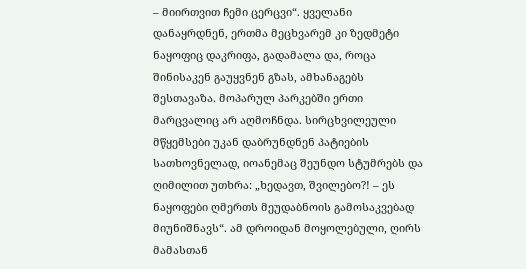– მიირთვით ჩემი ცერცვი“. ყველანი დანაყრდნენ, ერთმა მეცხვარემ კი ზედმეტი ნაყოფიც დაკრიფა, გადამალა და, როცა შინისაკენ გაუყვნენ გზას, ამხანაგებს შესთავაზა. მოპარულ პარკებში ერთი მარცვალიც არ აღმოჩნდა. სირცხვილეული მწყემსები უკან დაბრუნდნენ პატიების სათხოვნელად, იოანემაც შეუნდო სტუმრებს და ღიმილით უთხრა: „ხედავთ, შვილებო?! – ეს ნაყოფები ღმერთს მეუდაბნოის გამოსაკვებად მიუნიშნავს“. ამ დროიდან მოყოლებული, ღირს მამასთან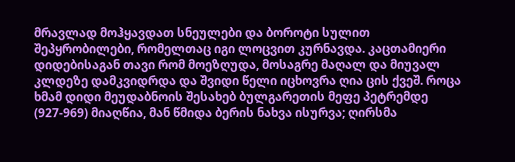მრავლად მოჰყავდათ სნეულები და ბოროტი სულით შეპყრობილები, რომელთაც იგი ლოცვით კურნავდა. კაცთამიერი დიდებისაგან თავი რომ მოეზღუდა, მოსაგრე მაღალ და მიუვალ კლდეზე დამკვიდრდა და შვიდი წელი იცხოვრა ღია ცის ქვეშ. როცა ხმამ დიდი მეუდაბნოის შესახებ ბულგარეთის მეფე პეტრემდე (927-969) მიაღწია, მან წმიდა ბერის ნახვა ისურვა; ღირსმა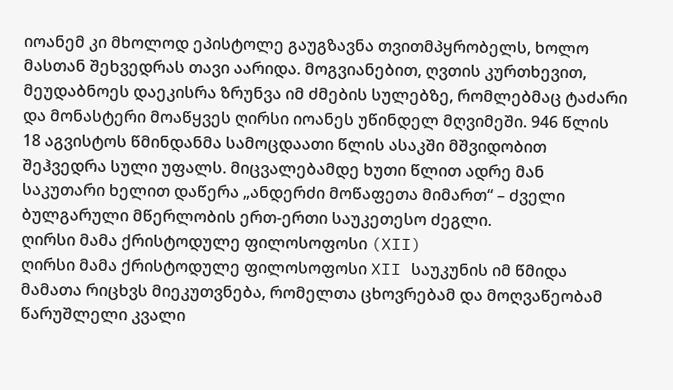იოანემ კი მხოლოდ ეპისტოლე გაუგზავნა თვითმპყრობელს, ხოლო მასთან შეხვედრას თავი აარიდა. მოგვიანებით, ღვთის კურთხევით, მეუდაბნოეს დაეკისრა ზრუნვა იმ ძმების სულებზე, რომლებმაც ტაძარი და მონასტერი მოაწყვეს ღირსი იოანეს უწინდელ მღვიმეში. 946 წლის 18 აგვისტოს წმინდანმა სამოცდაათი წლის ასაკში მშვიდობით შეჰვედრა სული უფალს. მიცვალებამდე ხუთი წლით ადრე მან საკუთარი ხელით დაწერა „ანდერძი მოწაფეთა მიმართ“ – ძველი ბულგარული მწერლობის ერთ-ერთი საუკეთესო ძეგლი.
ღირსი მამა ქრისტოდულე ფილოსოფოსი (XII)
ღირსი მამა ქრისტოდულე ფილოსოფოსი XII საუკუნის იმ წმიდა მამათა რიცხვს მიეკუთვნება, რომელთა ცხოვრებამ და მოღვაწეობამ წარუშლელი კვალი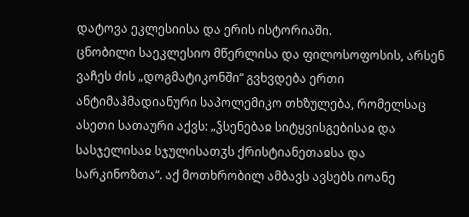დატოვა ეკლესიისა და ერის ისტორიაში.
ცნობილი საეკლესიო მწერლისა და ფილოსოფოსის, არსენ ვაჩეს ძის „დოგმატიკონში“ გვხვდება ერთი ანტიმაჰმადიანური საპოლემიკო თხზულება, რომელსაც ასეთი სათაური აქვს: „ჴსენებაჲ სიტყვისგებისაჲ და სასჯელისაჲ სჯულისათჳს ქრისტიანეთაჲსა და სარკინოზთა“. აქ მოთხრობილ ამბავს ავსებს იოანე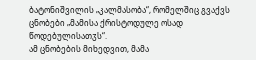ბატონიშვილის „კალმასობა“, რომელშიც გვაქვს ცნობები „მამისა ქრისტოდულე ოსად წოდებულისათჳს“.
ამ ცნობების მიხედვით, მამა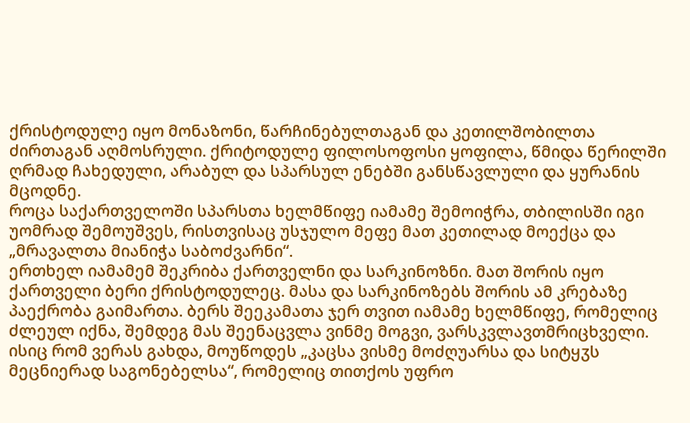ქრისტოდულე იყო მონაზონი, წარჩინებულთაგან და კეთილშობილთა ძირთაგან აღმოსრული. ქრიტოდულე ფილოსოფოსი ყოფილა, წმიდა წერილში ღრმად ჩახედული, არაბულ და სპარსულ ენებში განსწავლული და ყურანის მცოდნე.
როცა საქართველოში სპარსთა ხელმწიფე იამამე შემოიჭრა, თბილისში იგი უომრად შემოუშვეს, რისთვისაც უსჯულო მეფე მათ კეთილად მოექცა და „მრავალთა მიანიჭა საბოძვარნი“.
ერთხელ იამამემ შეკრიბა ქართველნი და სარკინოზნი. მათ შორის იყო ქართველი ბერი ქრისტოდულეც. მასა და სარკინოზებს შორის ამ კრებაზე პაექრობა გაიმართა. ბერს შეეკამათა ჯერ თვით იამამე ხელმწიფე, რომელიც ძლეულ იქნა, შემდეგ მას შეენაცვლა ვინმე მოგვი, ვარსკვლავთმრიცხველი. ისიც რომ ვერას გახდა, მოუწოდეს „კაცსა ვისმე მოძღუარსა და სიტყჳს მეცნიერად საგონებელსა“, რომელიც თითქოს უფრო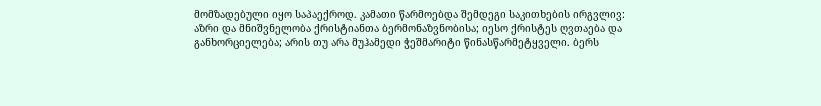მომზადებული იყო საპაექროდ. კამათი წარმოებდა შემდეგი საკითხების ირგვლივ: აზრი და მნიშვნელობა ქრისტიანთა ბერმონაზვნობისა; იესო ქრისტეს ღვთაება და განხორციელება; არის თუ არა მუჰამედი ჭეშმარიტი წინასწარმეტყველი. ბერს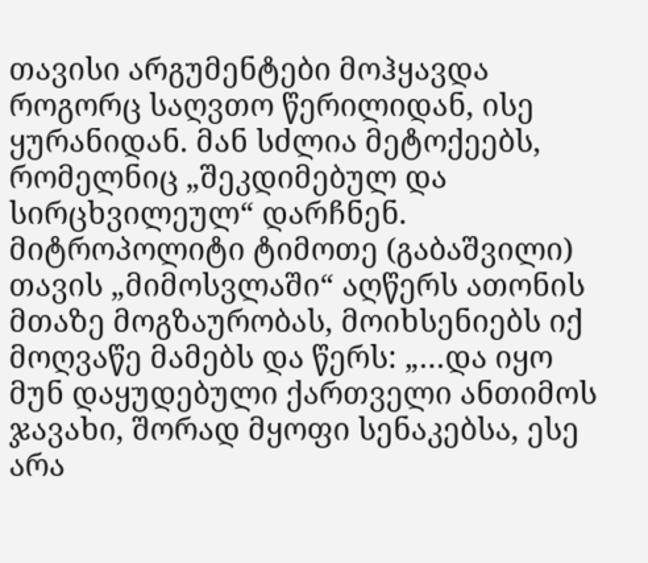თავისი არგუმენტები მოჰყავდა როგორც საღვთო წერილიდან, ისე ყურანიდან. მან სძლია მეტოქეებს, რომელნიც „შეკდიმებულ და სირცხვილეულ“ დარჩნენ.
მიტროპოლიტი ტიმოთე (გაბაშვილი) თავის „მიმოსვლაში“ აღწერს ათონის მთაზე მოგზაურობას, მოიხსენიებს იქ მოღვაწე მამებს და წერს: „…და იყო მუნ დაყუდებული ქართველი ანთიმოს ჯავახი, შორად მყოფი სენაკებსა, ესე არა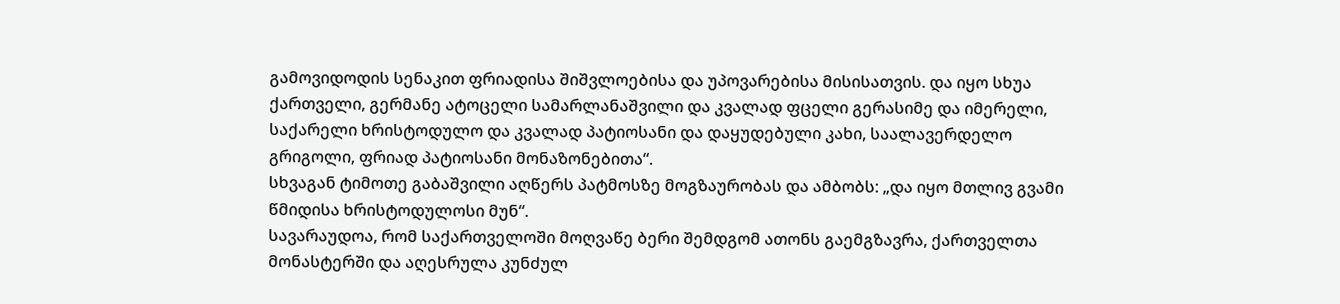გამოვიდოდის სენაკით ფრიადისა შიშვლოებისა და უპოვარებისა მისისათვის. და იყო სხუა ქართველი, გერმანე ატოცელი სამარლანაშვილი და კვალად ფცელი გერასიმე და იმერელი, საქარელი ხრისტოდულო და კვალად პატიოსანი და დაყუდებული კახი, საალავერდელო გრიგოლი, ფრიად პატიოსანი მონაზონებითა“.
სხვაგან ტიმოთე გაბაშვილი აღწერს პატმოსზე მოგზაურობას და ამბობს: „და იყო მთლივ გვამი წმიდისა ხრისტოდულოსი მუნ“.
სავარაუდოა, რომ საქართველოში მოღვაწე ბერი შემდგომ ათონს გაემგზავრა, ქართველთა მონასტერში და აღესრულა კუნძულ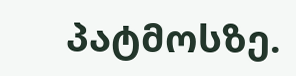პატმოსზე.